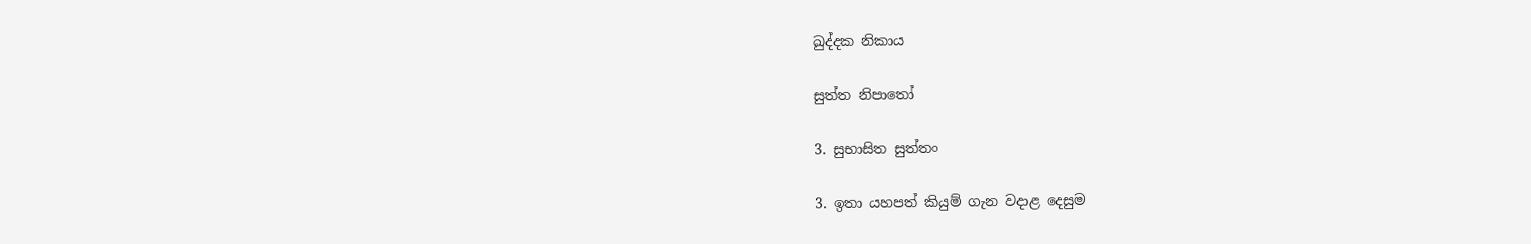ඛුද්දක නිකාය

සුත්ත නිපාතෝ

3. සුභාසිත සුත්තං

3. ඉතා යහපත් කියුම් ගැන වදාළ දෙසුම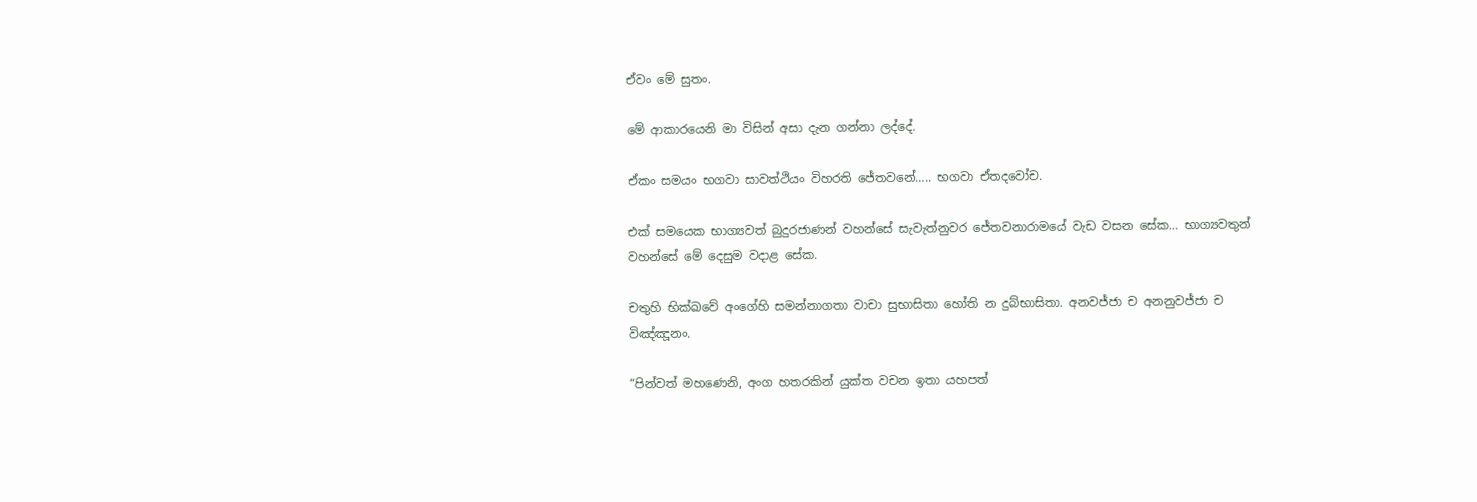ඒවං මේ සුතං.

මේ ආකාරයෙනි මා විසින් අසා දැන ගන්නා ලද්දේ.

ඒකං සමයං භගවා සාවත්ථියං විහරති ජේතවනේ….. භගවා ඒතදවෝච.

එක් සමයෙක භාග්‍යවත් බුදුරජාණන් වහන්සේ සැවැත්නුවර ජේතවනාරාමයේ වැඩ වසන සේක… භාග්‍යවතුන් වහන්සේ මේ දෙසුම වදාළ සේක.

චතුහි භික්ඛවේ අංගේහි සමන්නාගතා වාචා සුභාසිතා හෝති න දුබ්භාසිතා. අනවජ්ජා ච අනනුවජ්ජා ච විඤ්ඤූනං.

“පින්වත් මහණෙනි, අංග හතරකින් යුක්ත වචන ඉතා යහපත්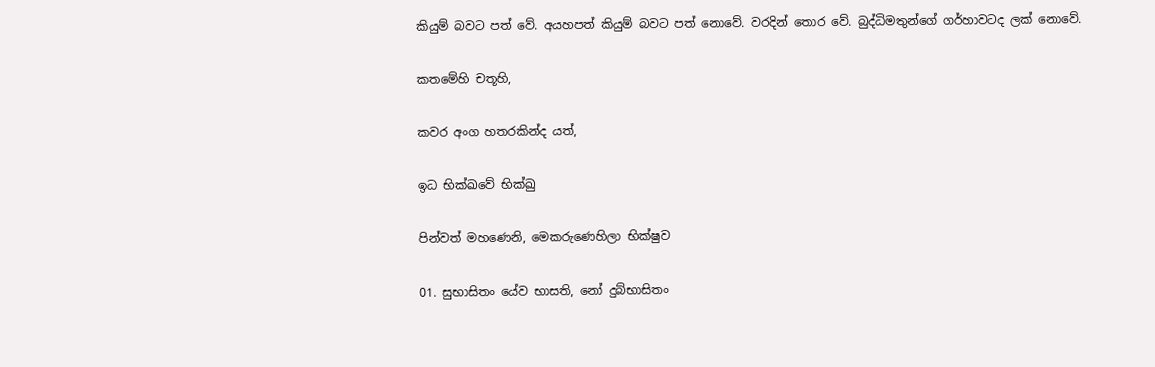කියුම් බවට පත් වේ. අයහපත් කියුම් බවට පත් නොවේ. වරදින් තොර වේ. බුද්ධිමතුන්ගේ ගර්හාවටද ලක් නොවේ.

කතමේහි චතූහි,

කවර අංග හතරකින්ද යත්,

ඉධ භික්ඛවේ භික්ඛු

පින්වත් මහණෙනි, මෙකරුණෙහිලා භික්ෂුව

01. සුභාසිතං යේව භාසති, නෝ දුබ්භාසිතං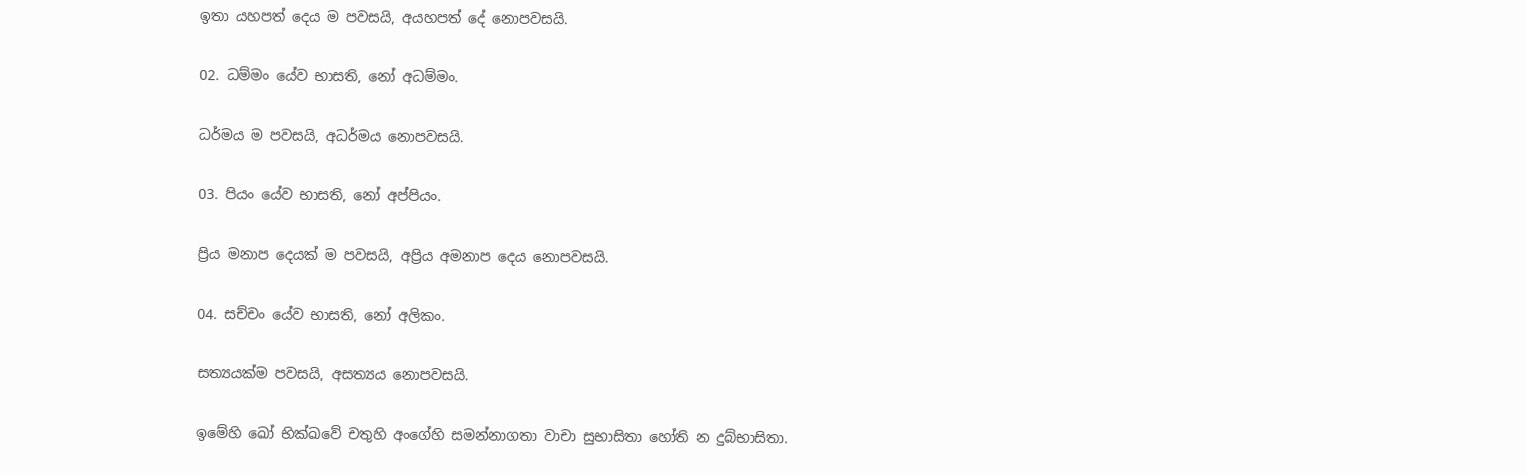ඉතා යහපත් දෙය ම පවසයි, අයහපත් දේ නොපවසයි.

02. ධම්මං යේව භාසති, නෝ අධම්මං.

ධර්මය ම පවසයි, අධර්මය නොපවසයි.

03. පියං යේව භාසති, නෝ අප්පියං.

ප්‍රිය මනාප දෙයක් ම පවසයි, අප්‍රිය අමනාප දෙය නොපවසයි.

04. සච්චං යේව භාසති, නෝ අලිකං.

සත්‍යයක්ම පවසයි, අසත්‍යය නොපවසයි.

ඉමේහි ඛෝ භික්ඛවේ චතුහි අංගේහි සමන්නාගතා වාචා සුභාසිතා හෝති න දුබ්භාසිතා.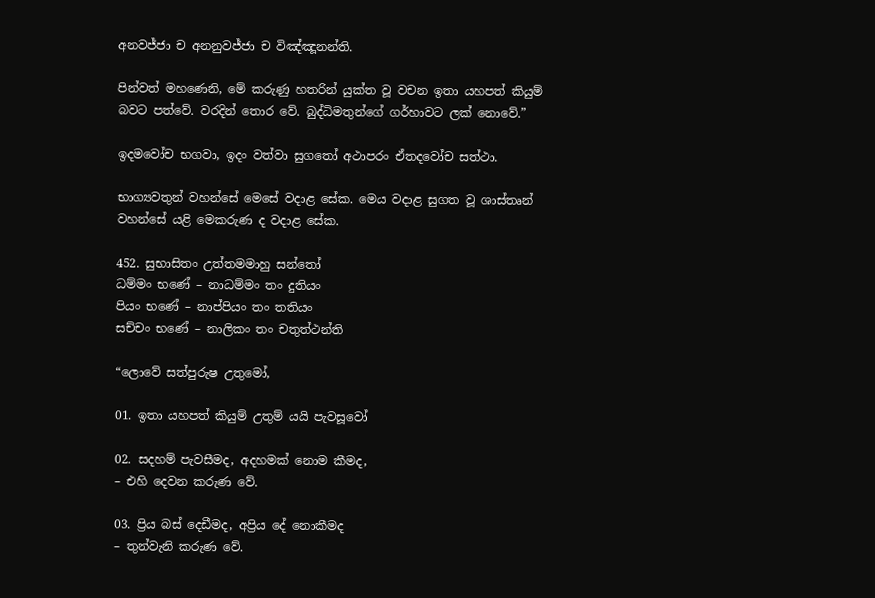අනවජ්ජා ච අනනුවජ්ජා ච විඤ්ඤූනන්ති.

පින්වත් මහණෙනි, මේ කරුණු හතරින් යුක්ත වූ වචන ඉතා යහපත් කියුම් බවට පත්වේ. වරදින් තොර වේ. බුද්ධිමතුන්ගේ ගර්හාවට ලක් නොවේ.”

ඉදමවෝච භගවා, ඉදං වත්වා සුගතෝ අථාපරං ඒතදවෝච සත්ථා.

භාග්‍යවතුන් වහන්සේ මෙසේ වදාළ සේක. මෙය වදාළ සුගත වූ ශාස්තෘන් වහන්සේ යළි මෙකරුණ ද වදාළ සේක.

452. සුභාසිතං උත්තමමාහු සන්තෝ
ධම්මං භණේ – නාධම්මං තං දුතියං
පියං භණේ – නාප්පියං තං තතියං
සච්චං භණේ – නාලිකං තං චතුත්ථන්ති

“ලොවේ සත්පුරුෂ උතුමෝ,

01. ඉතා යහපත් කියුම් උතුම් යයි පැවසූවෝ

02. සදහම් පැවසීමද, අදහමක් නොම කීමද,
– එහි දෙවන කරුණ වේ.

03. ප්‍රිය බස් දෙඩීමද, අප්‍රිය දේ නොකීමද
– තුන්වැනි කරුණ වේ.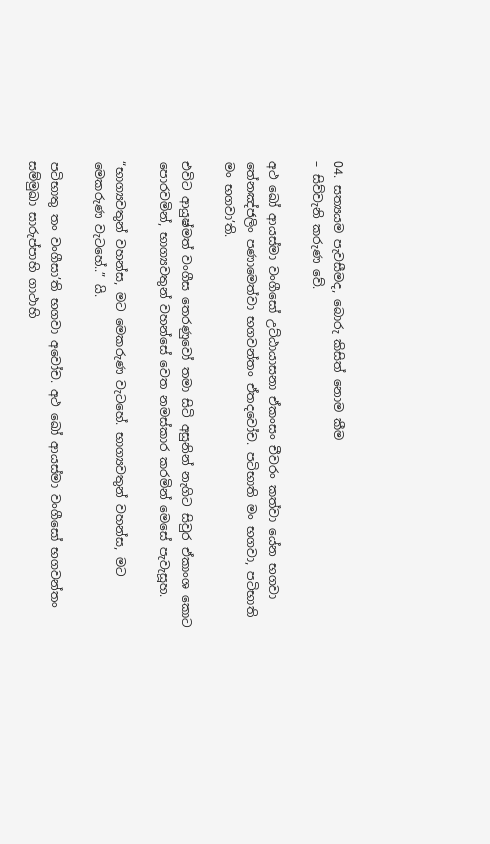04. සත්‍යයම පැවසීමද, බොරු කිසිත් නොම කීම
– සිව්වැනි කරුණ වේ.

අථ ඛෝ ආයස්මා වංගීසෝ උට්ඨායාසනා ඒකංසං චීවරං කත්වා යේන භගවා තේනඤ්ජලිං පණාමෙත්වා භගවන්තං ඒතදවෝච. පටිභාති මං භගවා, පටිභාති මං භගවා’ති.

එවිට ආයුෂ්මත් වංගීස තෙරණුවෝ තමා සිටි අසුනින් නැගිට සිවුර ඒකාංශ කොට පොරවමින්, භාග්‍යවතුන් වහන්සේ වෙත නමස්කාර කරමින් මෙසේ පැවැසූහ.

“භාග්‍යවතුන් වහන්ස, මට මෙකරුණ වැටහේ. භාග්‍යවතුන් වහන්ස, මට මෙකරුණ වැටහේ..” යි.

පටිභාතු තං වංගීසා’ති භගවා අවෝච. අථ ඛෝ ආයස්මා වංගීසෝ භගවන්තං සම්මුඛා සාරුප්පාහි ගාථාහි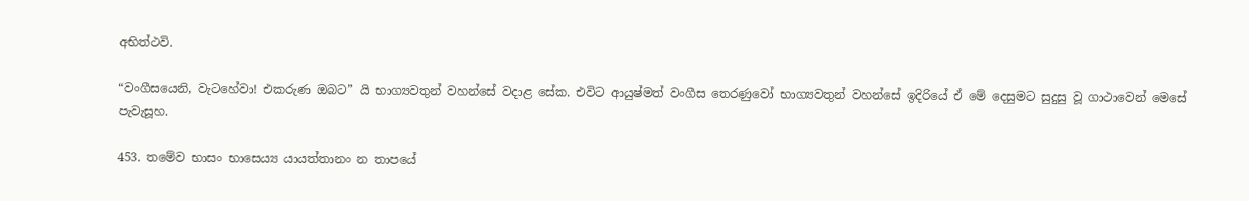අභිත්ථවි.

“වංගීසයෙනි, වැටහේවා! එකරුණ ඔබට” යි භාග්‍යවතුන් වහන්සේ වදාළ සේක. එවිට ආයුෂ්මත් වංගීස තෙරණුවෝ භාග්‍යවතුන් වහන්සේ ඉදිරියේ ඒ මේ දෙසුමට සුදුසු වූ ගාථාවෙන් මෙසේ පැවැසූහ.

453. තමේව භාසං භාසෙය්‍ය යායත්තානං න තාපයේ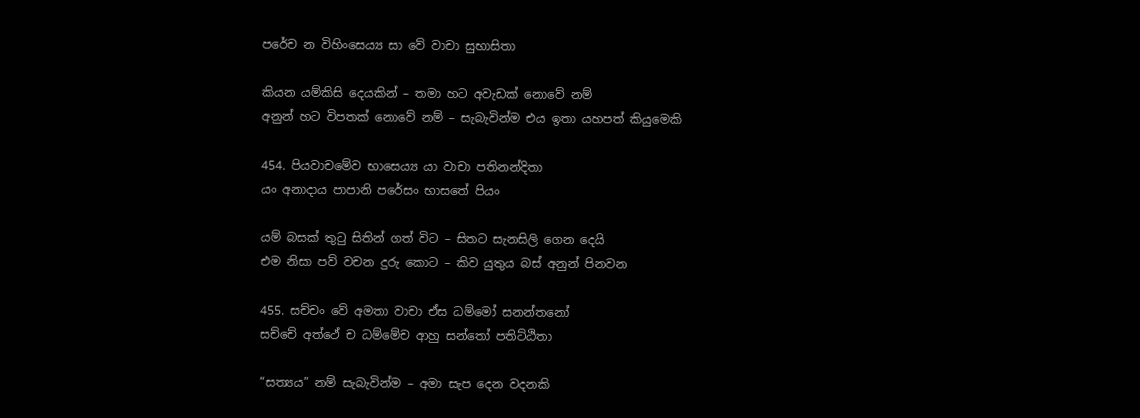පරේච න විහිංසෙය්‍ය සා වේ වාචා සුභාසිතා

කියන යම්කිසි දෙයකින් – තමා හට අවැඩක් නොවේ නම්
අනුන් හට විපතක් නොවේ නම් – සැබැවින්ම එය ඉතා යහපත් කියුමෙකි

454. පියවාචමේව භාසෙය්‍ය යා වාචා පතිනන්දිතා
යං අනාදාය පාපානි පරේසං භාසතේ පියං

යම් බසක් තුටු සිතින් ගත් විට – සිතට සැනසිලි ගෙන දෙයි
එම නිසා පව් වචන දුරු කොට – කිව යුතුය බස් අනුන් පිනවන

455. සච්චං වේ අමතා වාචා ඒස ධම්මෝ සනන්තනෝ
සච්චේ අත්ථේ ච ධම්මේච ආහු සන්තෝ පතිට්ඨිතා

“සත්‍යය” නම් සැබැවින්ම – අමා සැප දෙන වදනකි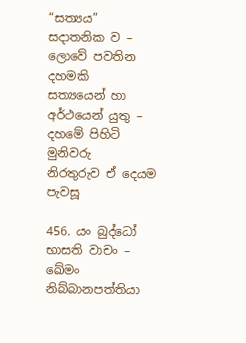“සත්‍යය” සදාතනික ව – ලොවේ පවතින දහමකි
සත්‍යයෙන් හා අර්ථයෙන් යුතු – දහමේ පිහිටි මුනිවරු
නිරතුරුව ඒ දෙයම පැවසූ

456. යං බුද්ධෝ භාසති වාචං – ඛේමං නිබ්බානපත්තියා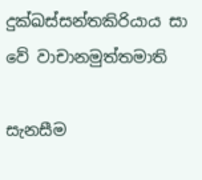දුක්ඛස්සන්තකිරියාය සා වේ වාචානමුත්තමාති

සැනසීම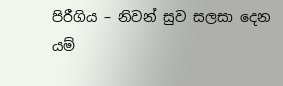පිරීගිය – නිවන් සුව සලසා දෙන
යම්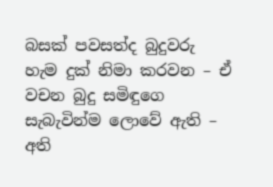බසක් පවසත්ද බුදුවරු
හැම දුක් නිමා කරවන – ඒ වචන බුදු සමිඳුගෙ
සැබැවින්ම ලොවේ ඇති – අති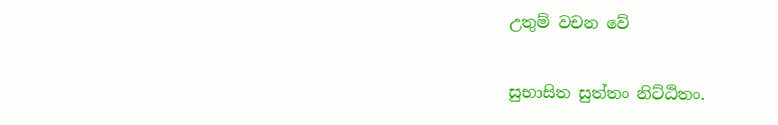උතුම් වචන වේ

සුභාසිත සුත්තං නිට්ඨිතං.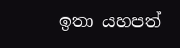ඉතා යහපත්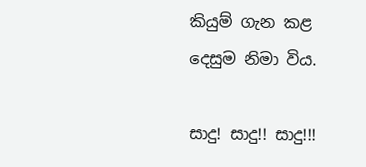කියුම් ගැන කළ දෙසුම නිමා විය.

සාදු! සාදු!! සාදු!!!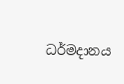ධර්මදානය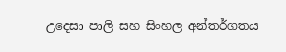උදෙසා පාලි සහ සිංහල අන්තර්ගතය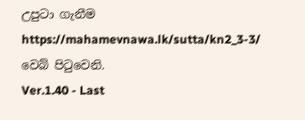උපුටා ගැනීම https://mahamevnawa.lk/sutta/kn2_3-3/ වෙබ් පිටුවෙනි.
Ver.1.40 - Last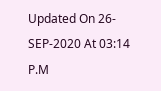Updated On 26-SEP-2020 At 03:14 P.M